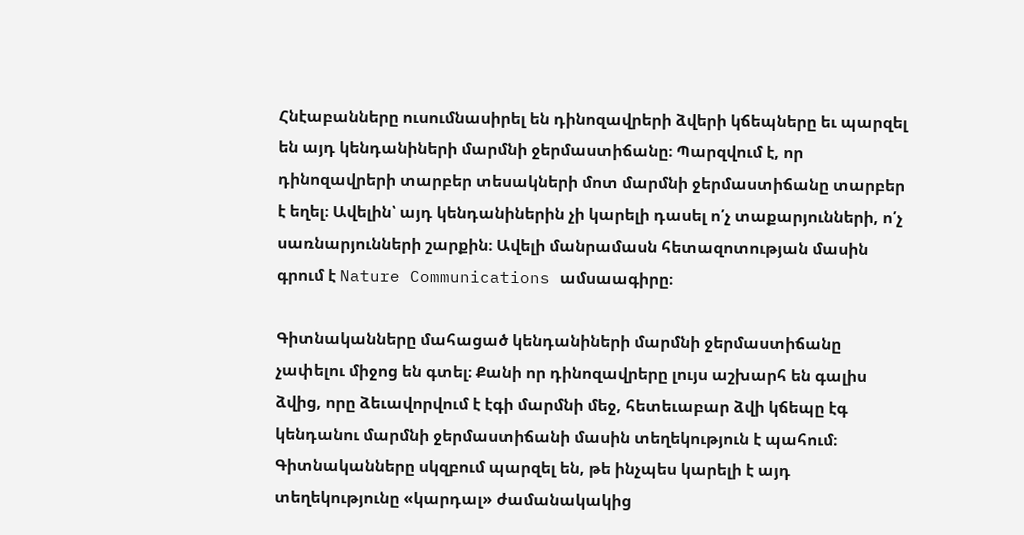Հնէաբանները ուսումնասիրել են դինոզավրերի ձվերի կճեպները եւ պարզել են այդ կենդանիների մարմնի ջերմաստիճանը։ Պարզվում է, որ դինոզավրերի տարբեր տեսակների մոտ մարմնի ջերմաստիճանը տարբեր է եղել։ Ավելին՝ այդ կենդանիներին չի կարելի դասել ո՛չ տաքարյունների, ո՛չ սառնարյունների շարքին։ Ավելի մանրամասն հետազոտության մասին գրում է Nature Communications ամսաագիրը։

Գիտնականները մահացած կենդանիների մարմնի ջերմաստիճանը չափելու միջոց են գտել։ Քանի որ դինոզավրերը լույս աշխարհ են գալիս ձվից, որը ձեւավորվում է էգի մարմնի մեջ, հետեւաբար ձվի կճեպը էգ կենդանու մարմնի ջերմաստիճանի մասին տեղեկություն է պահում։ Գիտնականները սկզբում պարզել են, թե ինչպես կարելի է այդ տեղեկությունը «կարդալ» ժամանակակից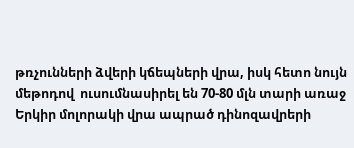թռչունների ձվերի կճեպների վրա, իսկ հետո նույն մեթոդով  ուսումնասիրել են 70-80 մլն տարի առաջ Երկիր մոլորակի վրա ապրած դինոզավրերի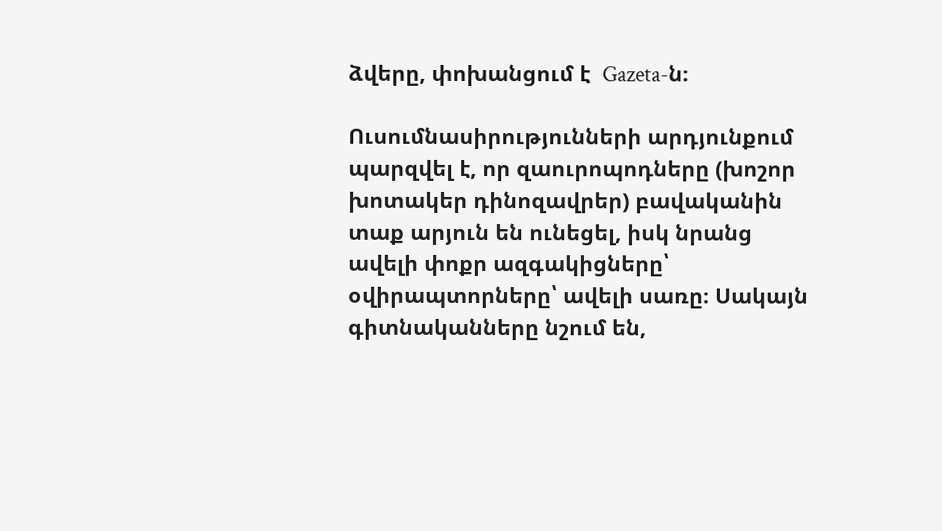ձվերը, փոխանցում է  Gazeta-ն։

Ուսումնասիրությունների արդյունքում պարզվել է, որ զաուրոպոդները (խոշոր խոտակեր դինոզավրեր) բավականին տաք արյուն են ունեցել, իսկ նրանց ավելի փոքր ազգակիցները՝ օվիրապտորները՝ ավելի սառը։ Սակայն գիտնականները նշում են,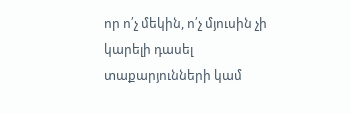որ ո՛չ մեկին, ո՛չ մյուսին չի կարելի դասել տաքարյունների կամ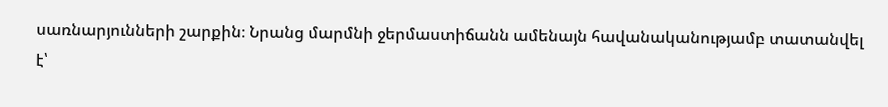սառնարյունների շարքին։ Նրանց մարմնի ջերմաստիճանն ամենայն հավանականությամբ տատանվել է՝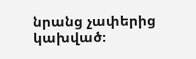նրանց չափերից կախված։